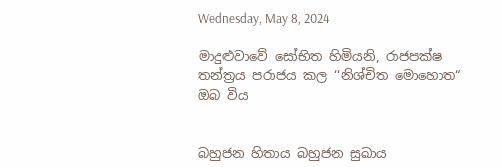Wednesday, May 8, 2024

මාදුළුවාවේ සෝභිත හිමියනි, රාජපක්ෂ තන්ත්‍රය පරාජය කල ‘‘නිශ්චිත මොහොත“ ඔබ විය


බහුජන හිතාය බහුජන සුඛාය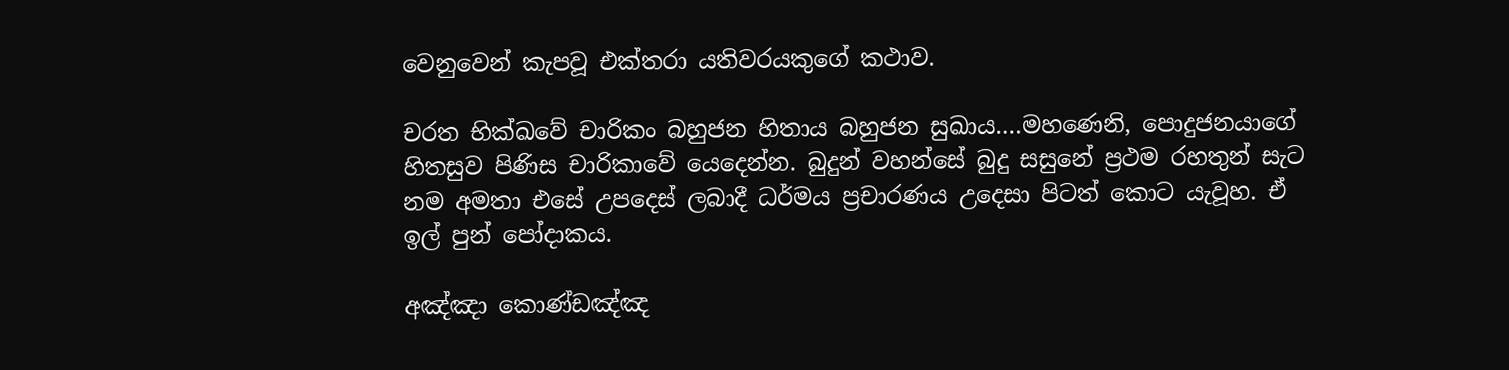වෙනුවෙන් කැපවූ එක්තරා යතිවරයකුගේ කථාව.

චරත භික්ඛවේ චාරිකං බහුජන හිතාය බහුජන සුඛාය….මහණෙනි, පොදුජනයාගේ හිතසුව පිණිස චාරිකාවේ යෙදෙන්න. බුදුන් වහන්සේ බුදු සසුනේ ප්‍රථම රහතුන් සැට නම අමතා එසේ උපදෙස් ලබාදී ධර්මය ප්‍රචාරණය උදෙසා පිටත් කොට යැවූහ. ඒ ඉල් පුන් පෝදාකය.

අඤ්ඤා කොණ්ඩඤ්ඤ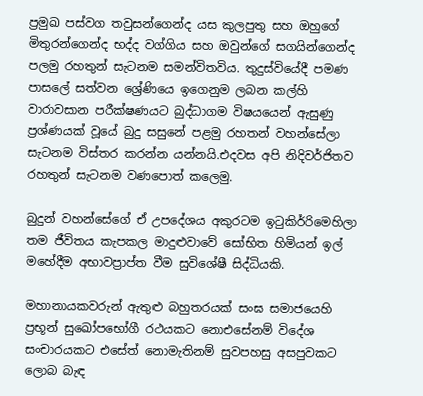ප්‍රමුඛ පස්වග තවුසන්ගෙන්ද යස කුලපුතු සහ ඔහුගේ මිතුරන්ගෙන්ද භද්ද වග්ගිය සහ ඔවුන්ගේ සගයින්ගෙන්ද පලමු රහතුන් සැටනම සමන්විතවිය. තුදුස්වියේදී පමණ පාසලේ සත්වන ශ්‍රේණියෙ ඉගෙනුම ලබන කල්හි වාරාවසාන පරීක්ෂණයට බුද්ධාගම විෂයයෙන් ඇසුණු ප්‍රශ්ණයක් වූයේ බුදු සසුනේ පළමු රහතන් වහන්සේලා සැටනම විස්තර කරන්න යන්නයි.එදවස අපි නිදිවර්ජිතව රහතුන් සැටනම වණපොත් කලෙමු.

බුදුන් වහන්සේගේ ඒ උපදේශය අකුරටම ඉටුකිර්‍රිමෙහිලා තම ජීවිතය කැපකල මාදුළුවාවේ සෝභිත හිමියන් ඉල් මහේදීම අභාවප්‍රාප්ත වීම සුවිශේෂී සිද්ධියකි.

මහානායකවරුන් ඇතුළු බහුතරයක් සංඝ සමාජයෙහි ප්‍රභූන් සුඛෝපභෝගී රථයකට නොඑසේනම් විදේශ සංචාරයකට එසේත් නොමැතිනම් සුවපහසු අසපුවකට ලොබ බැඳ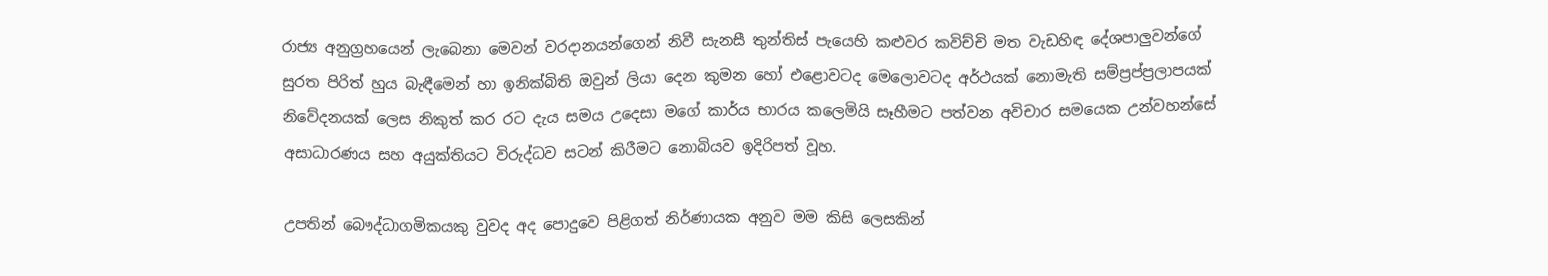රාජ්‍ය අනුග්‍රහයෙන් ලැබෙනා මෙවන් වරදානයන්ගෙන් නිවී සැනසී තුන්තිස් පැයෙහි කළුවර කවිච්චි මත වැඩහිඳ දේශපාලුවන්ගේ සුරත පිරිත් හුය බැඳීමෙන් හා ඉනික්බිති ඔවුන් ලියා දෙන කුමන හෝ එළොවටද මෙලොවටද අර්ථයක් නොමැති සම්ප්‍රප්ප්‍රලාපයක් නිවේදනයක් ලෙස නිකුත් කර රට දැය සමය උදෙසා මගේ කාර්ය භාරය කලෙමියි සෑහීමට පත්වන අවිචාර සමයෙක උන්වහන්සේ අසාධාරණය සහ අයුක්තියට විරුද්ධව සටන් කිරීමට නොබියව ඉදිරිපත් වූහ.

උපතින් බෞද්ධාගමිකයකු වුවද අද පොදුවෙ පිළිගත් නිර්ණායක අනුව මම කිසි ලෙසකින්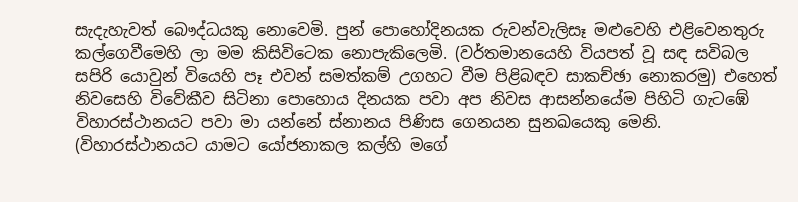සැදැහැවත් බෞද්ධයකු නොවෙමි. පුන් පොහෝදිනයක රුවන්වැලිසෑ මළුවෙහි එළිවෙනතුරු කල්ගෙවීමෙහි ලා මම කිසිවිටෙක නොපැකිලෙමි. (වර්තමානයෙහි වියපත් වූ සඳ සවිබල සපිරි යොවුන් වියෙහි පෑ එවන් සමත්කම් උගහට වීම පිළිබඳව සාකච්ඡා නොකරමු) එහෙත් නිවසෙහි විවේකීව සිටිනා පොහොය දිනයක පවා අප නිවස ආසන්නයේම පිහිටි ගැටඹේ විහාරස්ථානයට පවා මා යන්නේ ස්නානය පිණිස ගෙනයන සුනඛයෙකු මෙනි. (විහාරස්ථානයට යාමට යෝජනාකල කල්හි මගේ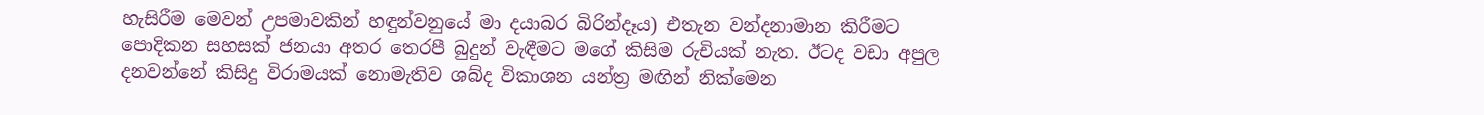හැසිරීම මෙවන් උපමාවකින් හඳුන්වනුයේ මා දයාබර බිරින්දෑය) එතැන වන්දනාමාන කිරීමට පොදිකන සහසක් ජනයා අතර තෙරපී බුදුන් වැඳීමට මගේ කිසිම රුචියක් නැත. ඊටද වඩා අපුල දනවන්නේ කිසිදු විරාමයක් නොමැතිව ශබ්ද විකාශන යන්ත්‍ර මඟින් නික්මෙන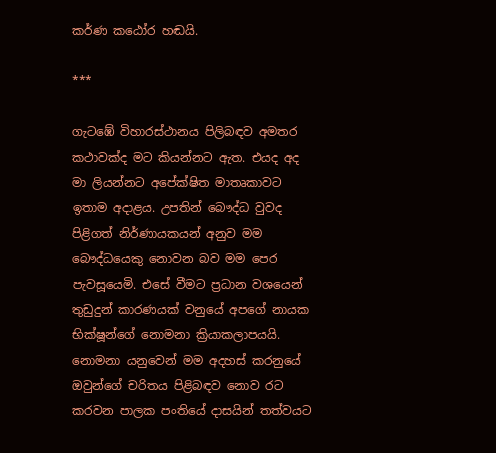කර්ණ කඨෝර හඬයි.

***

ගැටඹේ විහාරස්ථානය පිලිබඳව අමතර කථාවක්ද මට කියන්නට ඇත. එයද අද මා ලියන්නට අපේක්ෂිත මාතෘකාවට ඉතාම අදාළය. උපතින් බෞද්ධ වුවද පිළිගත් නිර්ණායකයන් අනුව මම බෞද්ධයෙකු නොවන බව මම පෙර පැවසූයෙමි. එසේ වීමට ප්‍රධාන වශයෙන් තුඩුදුන් කාරණයක් වනුයේ අපගේ නායක භික්ෂූන්ගේ නොමනා ක්‍රියාකලාපයයි. නොමනා යනුවෙන් මම අදහස් කරනුයේ ඔවුන්ගේ චරිතය පිළිබඳව නොව රට කරවන පාලක පංතියේ දාසයින් තත්වයට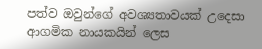පත්ව ඔවුන්ගේ අවශ්‍යතාවයක් උදෙසා ආගමික නායකයින් ලෙස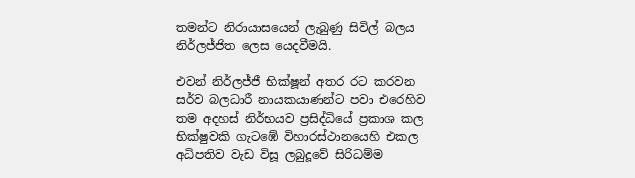තමන්ට නිරායාසයෙන් ලැබුණු සිවිල් බලය නිර්ලජ්ජිත ලෙස යෙදවීමයි.

එවන් නිර්ලජ්ජී භික්ෂූන් අතර රට කරවන සර්ව බලධාරී නායකයාණන්ට පවා එරෙහිව තම අදහස් නිර්භයව ප්‍රසිද්ධියේ ප්‍රකාශ කල භික්ෂුවකි ගැටඹේ විහාරස්ථානයෙහි එකල අධිපතිව වැඩ විසූ ලබුදූවේ සිරිධම්ම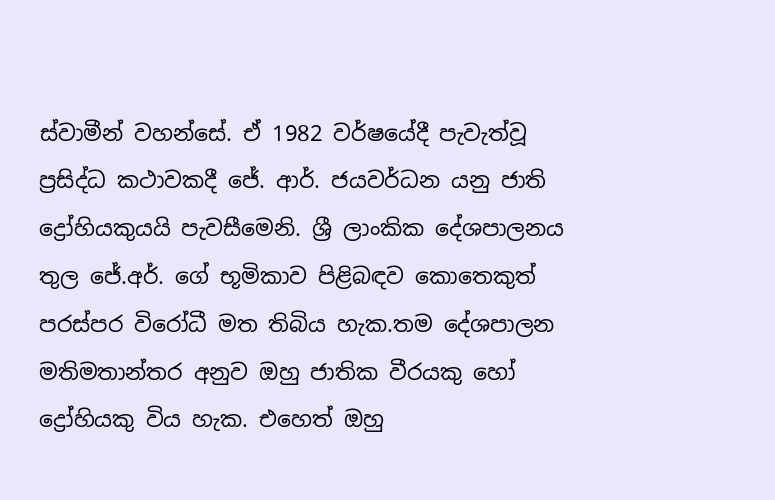ස්වාමීන් වහන්සේ. ඒ 1982 වර්ෂයේදී පැවැත්වූ ප්‍රසිද්ධ කථාවකදී ජේ. ආර්. ජයවර්ධන යනු ජාති ද්‍රෝහියකුයයි පැවසීමෙනි. ශ්‍රී ලාංකික දේශපාලනය තුල ජේ.අර්. ගේ භූමිකාව පිළිබඳව කොතෙකුත් පරස්පර විරෝධී මත තිබිය හැක.තම දේශපාලන මතිමතාන්තර අනුව ඔහු ජාතික වීරයකු හෝ ද්‍රෝහියකු විය හැක. එහෙත් ඔහු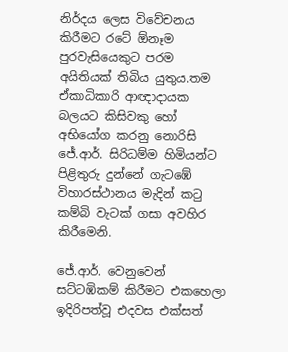නිර්දය ලෙස විවේචනය කිරීමට රටේ ඕනෑම පුරවැසියෙකුට පරම අයිතියක් තිබිය යුතුය.තම ඒකාධිකාරි ආඥාදායක බලයට කිසිවකු හෝ අභියෝග කරනු නොරිසි ජේ.ආර්. සිරිධම්ම හිමියන්ට පිළිතුරු දුන්නේ ගැටඹේ විහාරස්ථානය මැදින් කටු කම්බි වැටක් ගසා අවහිර කිරීමෙනි.

ජේ.ආර්. වෙනුවෙන් සට්ටඹිකම් කිරීමට එකහෙලා ඉදිරිපත්වූ එදවස එක්සත්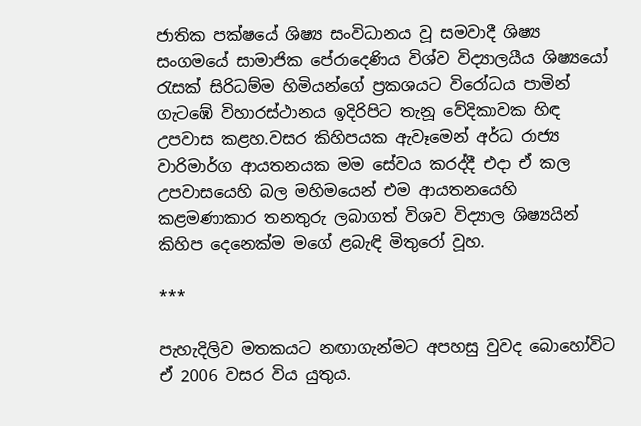ජාතික පක්ෂයේ ශිෂ්‍ය සංවිධානය වූ සමවාදී ශිෂ්‍ය සංගමයේ සාමාජික පේරාදෙණිය විශ්ව විද්‍යාලයීය ශිෂ්‍යයෝ රැසක් සිරිධම්ම හිමියන්ගේ ප්‍රකශයට විරෝධය පාමින් ගැටඹේ විහාරස්ථානය ඉදිරිපිට තැනූ වේදිකාවක හිඳ උපවාස කළහ.වසර කිහිපයක ඇවෑමෙන් අර්ධ රාජ්‍ය වාරිමාර්ග ආයතනයක මම සේවය කරද්දී එදා ඒ කල උපවාසයෙහි බල මහිමයෙන් එම ආයතනයෙහි කළමණාකාර තනතුරු ලබාගත් විශව විද්‍යාල ශිෂ්‍යයින් කිහිප දෙනෙක්ම මගේ ළබැඳි මිතුරෝ වූහ.

***

පැහැදිලිව මතකයට නඟාගැන්මට අපහසු වුවද බොහෝවිට ඒ 2006 වසර විය යුතුය.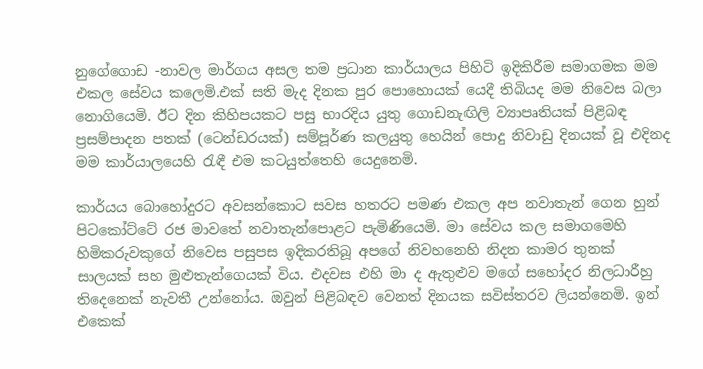නුගේගොඩ -නාවල මාර්ගය අසල තම ප්‍රධාන කාර්යාලය පිහිටි ඉදිකිරීම සමාගමක මම එකල සේවය කලෙමි.එක් සති මැද දිනක පුර පොහොයක් යෙදී තිබියද මම නිවෙස බලා නොගියෙමි. ඊට දින කිහිපයකට පසු භාරදිය යුතු ගොඩනැඟිලි ව්‍යාපෘතියක් පිළිබඳ ප්‍රසම්පාදන පතක් (ටෙන්ඩරයක්) සම්පූර්ණ කලයුතු හෙයින් පොදු නිවාඩු දිනයක් වූ එදිනද මම කාර්යාලයෙහි රැඳී එම කටයුත්තෙහි යෙදුනෙමි.

කාර්යය බොහෝදුරට අවසන්කොට සවස හතරට පමණ එකල අප නවාතැන් ගෙන හුන් පිටකෝට්ටේ රජ මාවතේ නවාතැන්පොළට පැමිණියෙමි. මා සේවය කල සමාගමෙහි හිමිකරුවකුගේ නිවෙස පසුපස ඉදිකරතිබූ අපගේ නිවහනෙහි නිදන කාමර තුනක් සාලයක් සහ මුළුතැන්ගෙයක් විය. එදවස එහි මා ද ඇතුළුව මගේ සහෝදර නිලධාරීහු තිදෙනෙක් නැවතී උන්නෝය. ඔවුන් පිළිබඳව වෙනත් දිනයක සවිස්තරව ලියන්නෙමි. ඉන් එකෙක්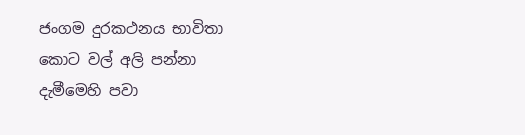ජංගම දුරකථනය භාවිතා කොට වල් අලි පන්නා දැමීමෙහි පවා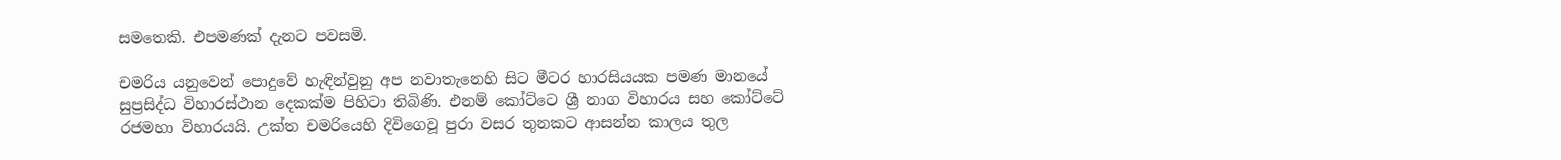සමතෙකි. එපමණක් දැනට පවසමි.

චමරිය යනුවෙන් පොදුවේ හැඳින්වුනු අප නවාතැනෙහි සිට මීටර හාරසියයක පමණ මානයේ සුප්‍රසිද්ධ විහාරස්ථාන දෙකක්ම පිහිටා තිබිණි. එනම් කෝට්ටෙ ශ්‍රී නාග විහාරය සහ කෝට්ටේ රජමහා විහාරයයි. උක්ත චමරියෙහි දිවිගෙවූ පුරා වසර තුනකට ආසන්න කාලය තුල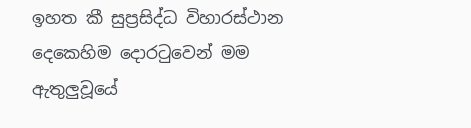ඉහත කී සුප්‍රසිද්ධ විහාරස්ථාන දෙකෙහිම දොරටුවෙන් මම ඇතුලුවූයේ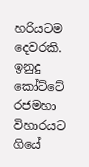හරියටම දෙවරකි. ඉනුදු කෝට්ටේ රජමහා විහාරයට ගියේ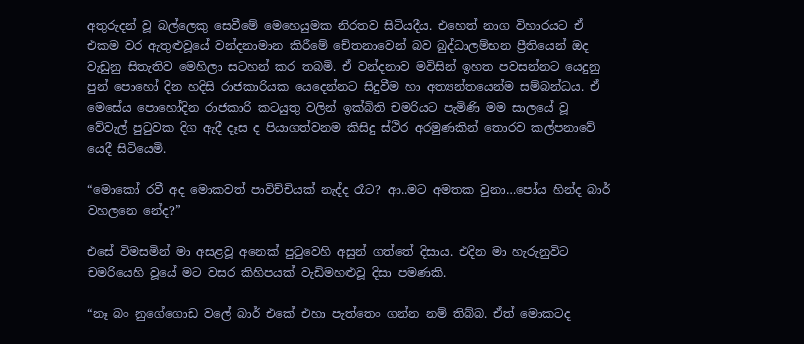අතුරුදන් වූ බල්ලෙකු සෙවීමේ මෙහෙයුමක නිරතව සිටියදීය. එහෙත් නාග විහාරයට ඒ එකම වර ඇතුළුවූයේ වන්දනාමාන කිරීමේ චේතනාවෙන් බව බුද්ධාලම්භන ප්‍රීතියෙන් ඔද වැඩුනු සිතැතිව මෙහිලා සටහන් කර තබමි. ඒ වන්දනාව මවිසින් ඉහත පවසන්නට යෙදුනු පුන් පොහෝ දින හදිසි රාජකාරියක යෙදෙන්නට සිදුවීම හා අත්‍යන්තයෙන්ම සම්බන්ධය. ඒ මෙසේය පොහෝදින රාජකාරි කටයුතු වලින් ඉක්බිති චමරියට පැමිණි මම සාලයේ වූ වේවැල් පුටුවක දිග ඇදී දෑස ද පියාගත්වනම කිසිදු ස්ථිර අරමුණකින් තොරව කල්පනාවේ යෙදී සිටියෙමි.

“මොකෝ රවී අද මොකවත් පාවිච්චියක් නැද්ද රෑට? ආ..මට අමතක වුනා…පෝය හින්ද බාර් වහලනෙ නේද?”

එසේ විමසමින් මා අසළවූ අනෙක් පුටුවෙහි අසුන් ගත්තේ දිසාය. එදින මා හැරුනුවිට චමරියෙහි වූයේ මට වසර කිහිපයක් වැඩිමහළුවූ දිසා පමණකි.

“නෑ බං නුගේගොඩ වලේ බාර් එකේ එහා පැත්තෙං ගන්න නම් තිබ්බ. ඒත් මොකටද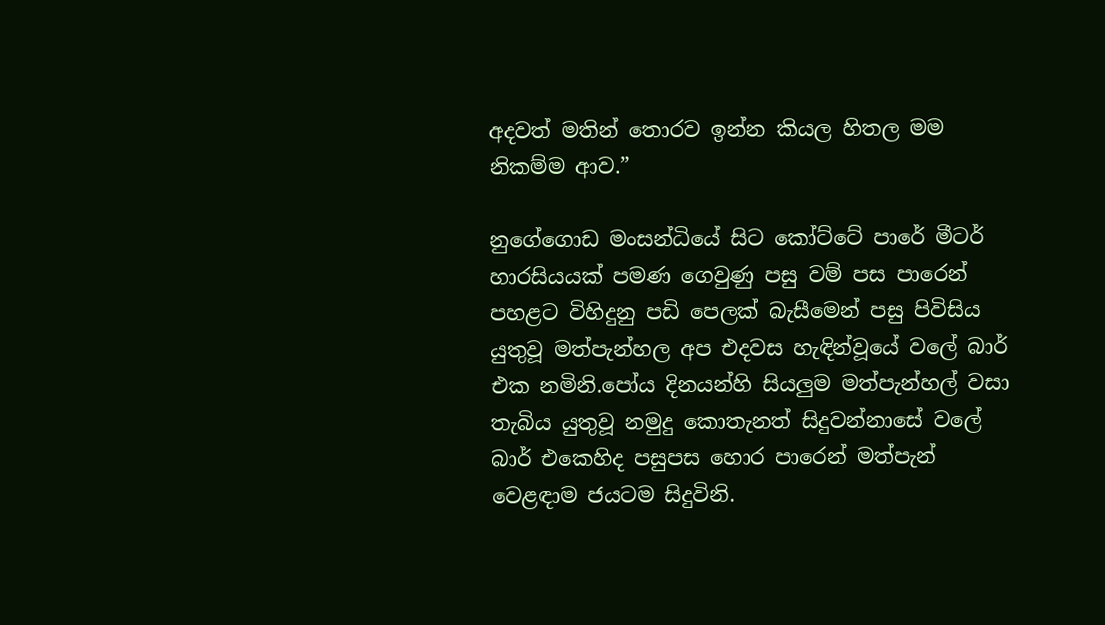අදවත් මතින් තොරව ඉන්න කියල හිතල මම නිකම්ම ආව.”

නුගේගොඩ මංසන්ධියේ සිට කෝට්ටේ පාරේ මීටර් හාරසියයක් පමණ ගෙවුණු පසු වම් පස පාරෙන් පහළට විහිදුනු පඩි පෙලක් බැසීමෙන් පසු පිවිසිය යුතුවූ මත්පැන්හල අප එදවස හැඳින්වූයේ වලේ බාර් එක නමිනි.පෝය දිනයන්හි සියලුම මත්පැන්හල් වසා තැබිය යුතුවූ නමුදු කොතැනත් සිදුවන්නාසේ වලේ බාර් එකෙහිද පසුපස හොර පාරෙන් මත්පැන් වෙළඳාම ජයටම සිදුවිනි.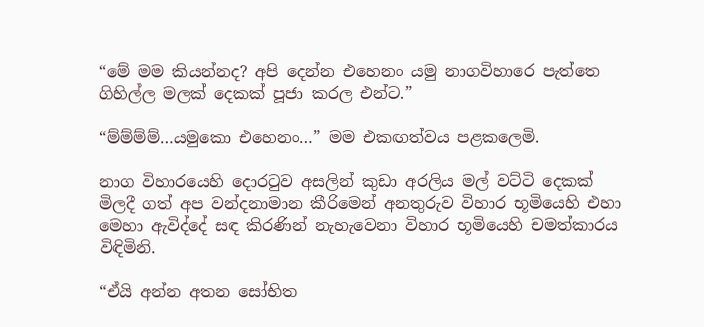“මේ මම කියන්නද? අපි දෙන්න එහෙනං යමු නාගවිහාරෙ පැත්තෙ ගිහිල්ල මලක් දෙකක් පූජා කරල එන්ට.”

“ම්ම්ම්ම්…යමුකො එහෙනං…” මම එකඟත්වය පළකලෙමි.

නාග විහාරයෙහි දොරටුව අසලින් කුඩා අරලිය මල් වට්ටි දෙකක් මිලදී ගත් අප වන්දනාමාන කීරිමෙන් අනතුරුව විහාර භූමියෙහි එහා මෙහා ඇවිද්දේ සඳ කිරණින් නැහැවෙනා විහාර භූමියෙහි චමත්කාරය විඳිමිනි.

“ඒයි අන්න අතන සෝභිත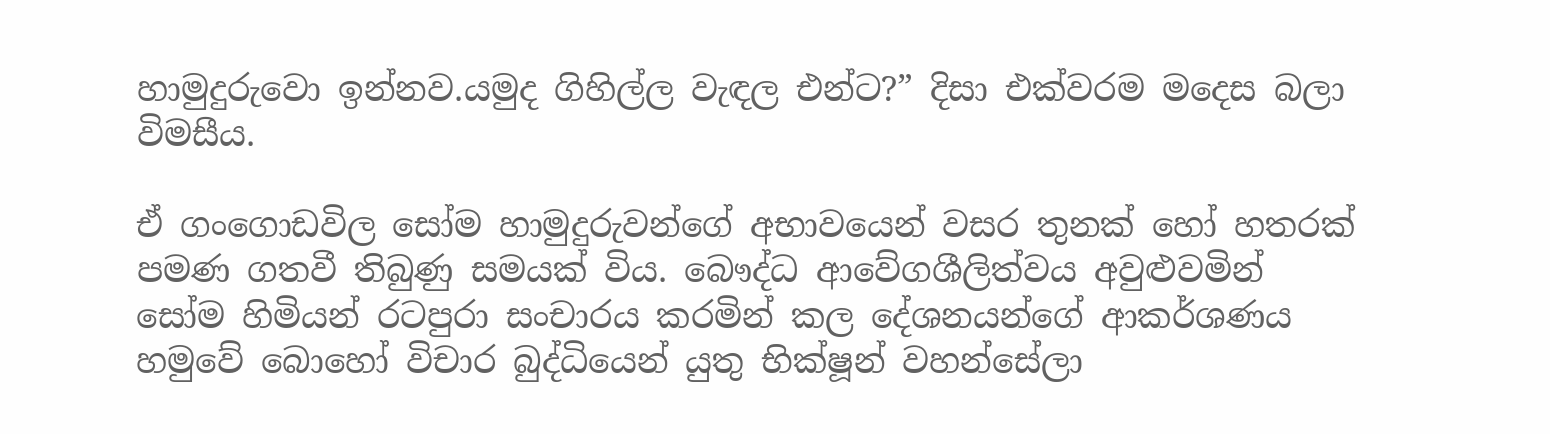හාමුදුරුවො ඉන්නව.යමුද ගිහිල්ල වැඳල එන්ට?” දිසා එක්වරම මදෙස බලා විමසීය.

ඒ ගංගොඩවිල සෝම හාමුදුරුවන්ගේ අභාවයෙන් වසර තුනක් හෝ හතරක් පමණ ගතවී තිබුණු සමයක් විය. බෞද්ධ ආවේගශීලිත්වය අවුළුවමින් සෝම හිමියන් රටපුරා සංචාරය කරමින් කල දේශනයන්ගේ ආකර්ශණය හමුවේ බොහෝ විචාර බුද්ධියෙන් යුතු භික්ෂූන් වහන්සේලා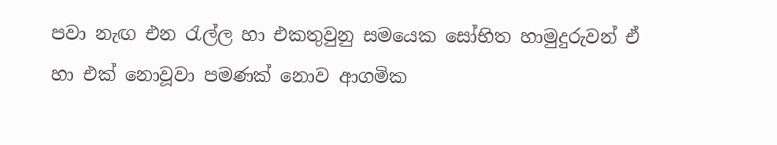පවා නැඟ එන රැල්ල හා එකතුවුනු සමයෙක සෝභිත හාමුදුරුවන් ඒ හා එක් නොවූවා පමණක් නොව ආගමික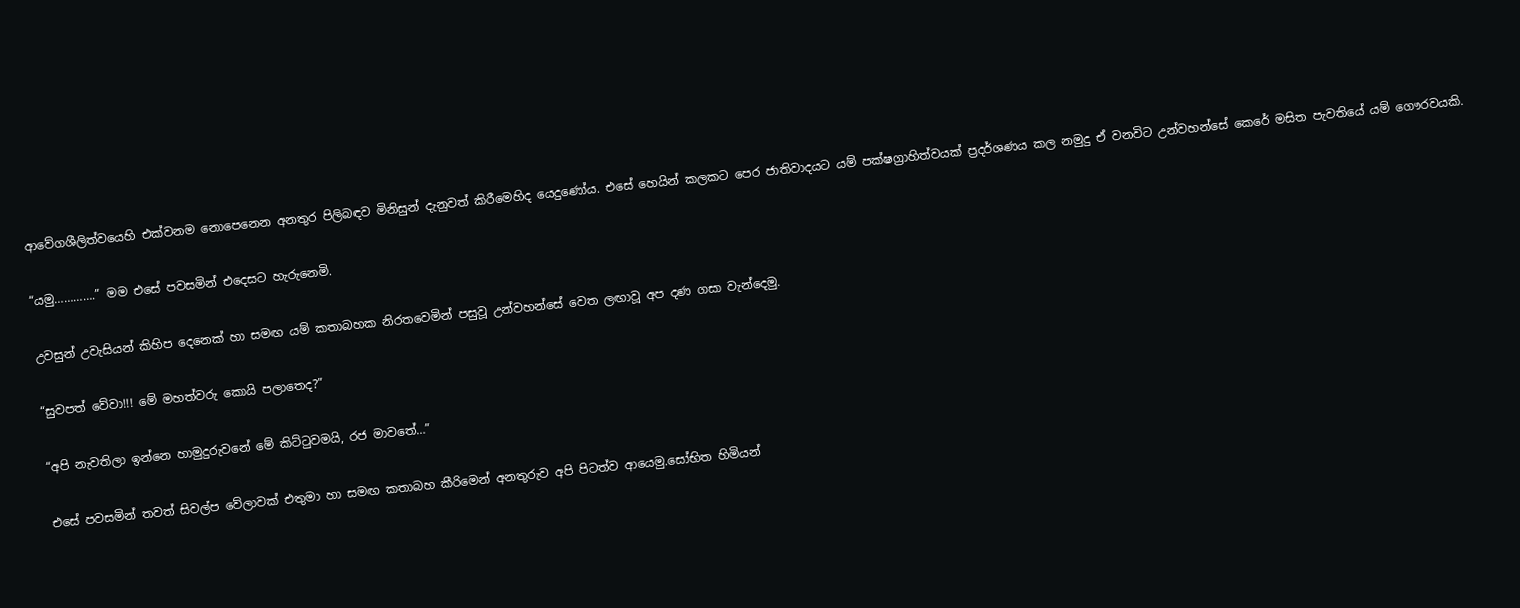ආවේගශීලිත්වයෙහි එක්වනම නොපෙනෙන අනතුර පිලිබඳව මිනිසුන් දැනුවත් කිරීමෙහිද යෙදුණෝය. එසේ හෙයින් කලකට පෙර ජාතිවාදයට යම් පක්ෂග්‍රාහිත්වයක් ප්‍රදර්ශණය කල නමුදු ඒ වනවිට උන්වහන්සේ කෙරේ මසිත පැවතියේ යම් ගෞරවයකි.

“යමු………….” මම එසේ පවසමින් එදෙසට හැරුනෙමි.

උවසුන් උවැසියන් කිහිප දෙනෙක් හා සමඟ යම් කතාබහක නිරතවෙමින් පසුවූ උන්වහන්සේ වෙත ලඟාවූ අප දණ ගසා වැන්දෙමු.

“සුවපත් වේවා!!! මේ මහත්වරු කොයි පලාතෙද?”

“අපි නැවතිලා ඉන්නෙ හාමුදුරුවනේ මේ කිට්ටුවමයි, රජ මාවතේ…”

එසේ පවසමින් තවත් සිවල්ප වේලාවක් එතුමා හා සමඟ කතාබහ කීරිමෙන් අනතුරුව අපි පිටත්ව ආයෙමු.සෝභිත හිමියන්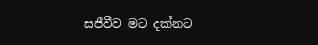සජීවීව මට දක්නට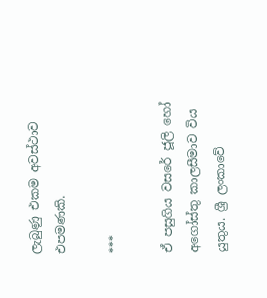ලැබුණු එකම අවස්ථාව එපමණකි.

***

ඒ පසුගිය වසරේ ජූලි හෝ අගෝස්තු කාලසීමාව විය යුතුය. ශ්‍රී ලංකාවේ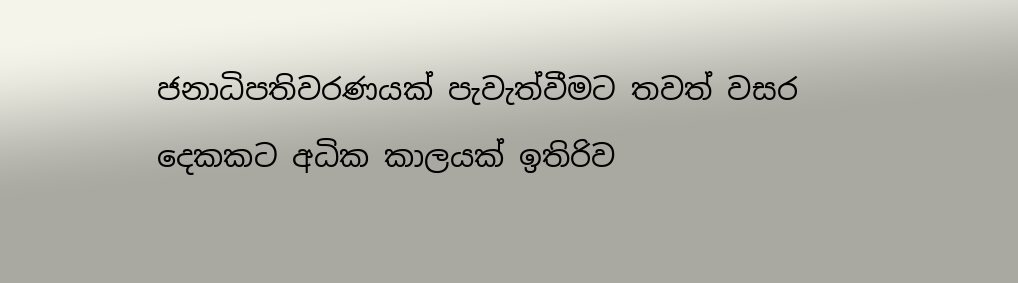ජනාධිපතිවරණයක් පැවැත්වීමට තවත් වසර දෙකකට අධික කාලයක් ඉතිරිව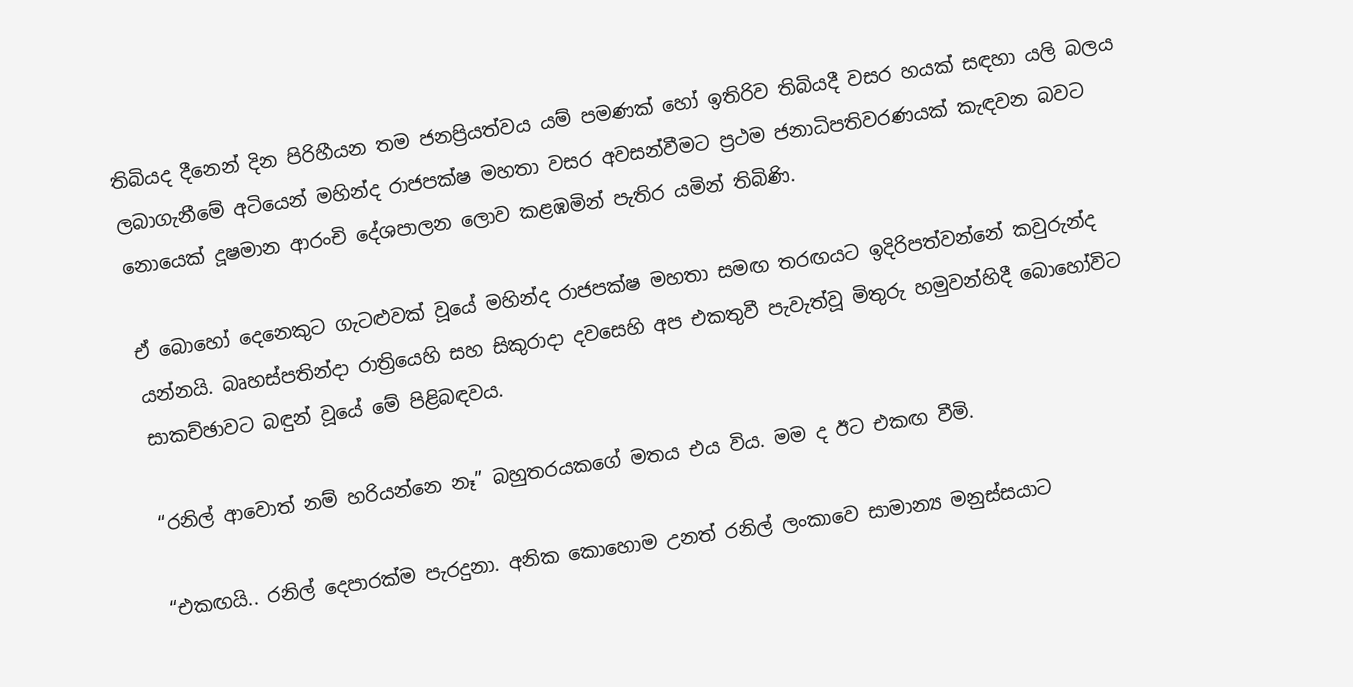තිබියද දීනෙන් දින පිරිහීයන තම ජනප්‍රියත්වය යම් පමණක් හෝ ඉතිරිව තිබියදී වසර හයක් සඳහා යලි බලය ලබාගැනීමේ අටියෙන් මහින්ද රාජපක්ෂ මහතා වසර අවසන්වීමට ප්‍රථම ජනාධිපතිවරණයක් කැඳවන බවට නොයෙක් දූෂමාන ආරංචි දේශපාලන ලොව කළඹමින් පැතිර යමින් තිබිණි.

ඒ බොහෝ දෙනෙකුට ගැටළුවක් වූයේ මහින්ද රාජපක්ෂ මහතා සමඟ තරඟයට ඉදිරිපත්වන්නේ කවුරුන්ද යන්නයි. බෘහස්පතින්දා රාත්‍රියෙහි සහ සිකුරාදා දවසෙහි අප එකතුවී පැවැත්වූ මිතුරු හමුවන්හිදී බොහෝවිට සාකච්ඡාවට බඳුන් වූයේ මේ පිළිබඳවය.

“රනිල් ආවොත් නම් හරියන්නෙ නෑ” බහුතරයකගේ මතය එය විය. මම ද ඊට එකඟ වීමි.

“එකඟයි.. රනිල් දෙපාරක්ම පැරදුනා. අනික කොහොම උනත් රනිල් ලංකාවෙ සාමාන්‍ය මනුස්සයාට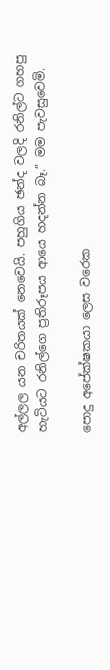අල්ලල යන චරිතයක් නෙවෙයි. පහුගිය ඡන්ද වලදි රනිල්ට ගහපු හැටියට රනිල්ගෙ ප්‍රතිරූපය ආයෙ හදන්න බෑ.” මම පැවසුවෙමි.

පොදු අපේක්ෂකයා ලෙස වරෙක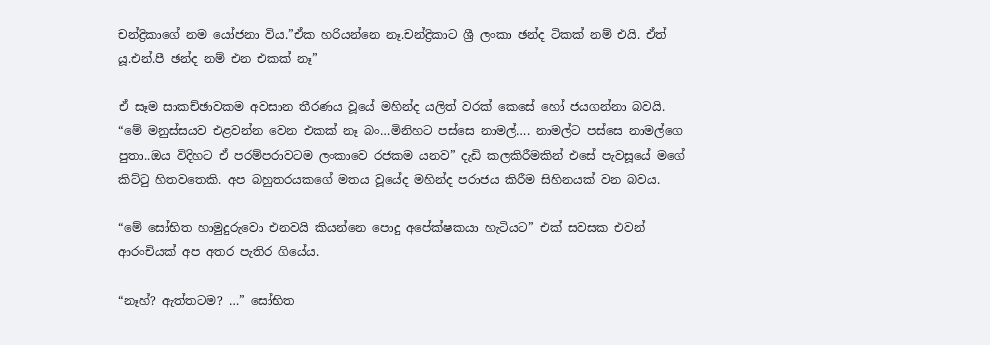චන්ද්‍රිකාගේ නම යෝජනා විය.”ඒක හරියන්නෙ නෑ.චන්ද්‍රිකාට ශ්‍රී ලංකා ඡන්ද ටිකක් නම් එයි. ඒත් යූ.එන්.පී ඡන්ද නම් එන එකක් නෑ”

ඒ සෑම සාකච්ඡාවකම අවසාන තීරණය වූයේ මහින්ද යලිත් වරක් කෙසේ හෝ ජයගන්නා බවයි. “මේ මනුස්සයව එළවන්න වෙන එකක් නෑ බං…මිනිහට පස්සෙ නාමල්…. නාමල්ට පස්සෙ නාමල්ගෙ පුතා..ඔය විදිහට ඒ පරම්පරාවටම ලංකාවෙ රජකම යනව” දැඩි කලකිරීමකින් එසේ පැවසූයේ මගේ කිට්ටු හිතවතෙකි. අප බහුතරයකගේ මතය වූයේද මහින්ද පරාජය කිරීම සිහිනයක් වන බවය.

“මේ සෝභිත හාමුදුරුවො එනවයි කියන්නෙ පොදු අපේක්ෂකයා හැටියට” එක් සවසක එවන් ආරංචියක් අප අතර පැතිර ගියේය.

“නෑහ්? ඇත්තටම? …” සෝභිත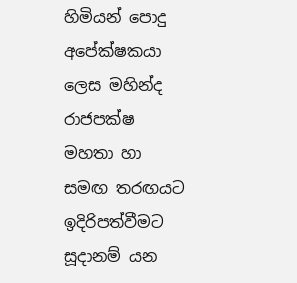හිමියන් පොදු අපේක්ෂකයා ලෙස මහින්ද රාජපක්ෂ මහතා හා සමඟ තරඟයට ඉදිරිපත්වීමට සූදානම් යන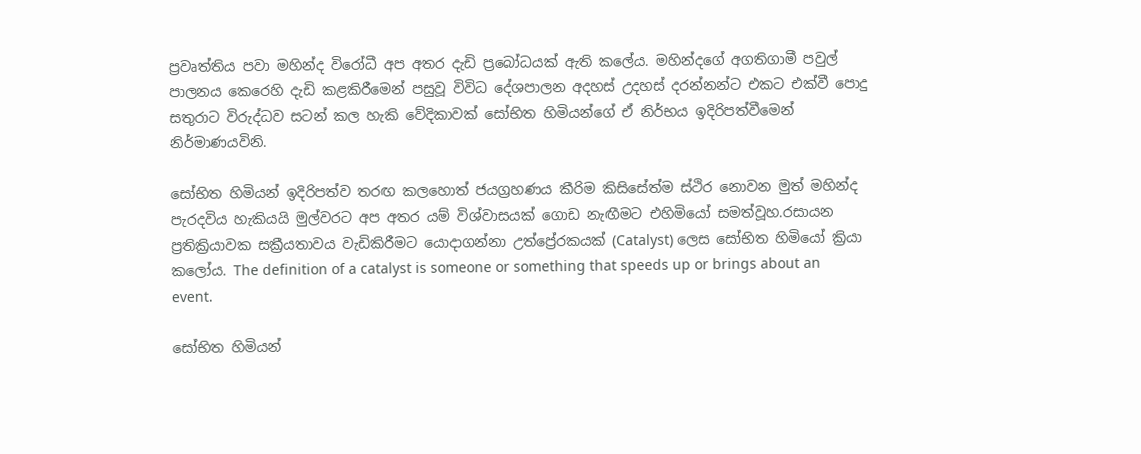ප්‍රවෘත්තිය පවා මහින්ද විරෝධී අප අතර දැඩි ප්‍රබෝධයක් ඇති කලේය. මහින්දගේ අගතිගාමී පවුල් පාලනය කෙරෙහි දැඩි කළකිරීමෙන් පසුවූ විවිධ දේශපාලන අදහස් උදහස් දරන්නන්ට එකට එක්වී පොදු සතුරාට විරුද්ධව සටන් කල හැකි වේදිකාවක් සෝභිත හිමියන්ගේ ඒ නිර්භය ඉදිරිපත්වීමෙන් නිර්මාණයවිනි.

සෝභිත හිමියන් ඉදිරිපත්ව තරඟ කලහොත් ජයග්‍රහණය කීරිම කිසිසේත්ම ස්ථිර නොවන මුත් මහින්ද පැරදවිය හැකියයි මුල්වරට අප අතර යම් විශ්වාසයක් ගොඩ නැඟීමට එහිමියෝ සමත්වූහ.රසායන ප්‍රතික්‍රියාවක සක්‍රීයතාවය වැඩිකිරීමට යොදාගන්නා උත්ප්‍රේරකයක් (Catalyst) ලෙස සෝභිත හිමියෝ ක්‍රියා කලෝය. The definition of a catalyst is someone or something that speeds up or brings about an event.

සෝභිත හිමියන්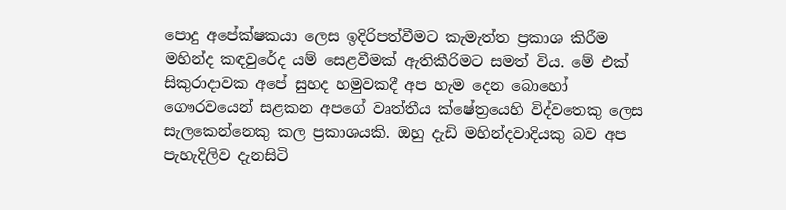පොදු අපේක්ෂකයා ලෙස ඉදිරිපත්වීමට කැමැත්ත ප්‍රකාශ කිරීම මහින්ද කඳවුරේද යම් සෙළවීමක් ඇතිකීරිමට සමත් විය. මේ එක් සිකුරාදාවක අපේ සුහද හමුවකදී අප හැම දෙන බොහෝ ගෞරවයෙන් සළකන අපගේ වෘත්තීය ක්ෂේත්‍රයෙහි විද්වතෙකු ලෙස සැලකෙන්නෙකු කල ප්‍රකාශයකි. ඔහු දැඩි මහින්දවාදියකු බව අප පැහැදිලිව දැනසිටි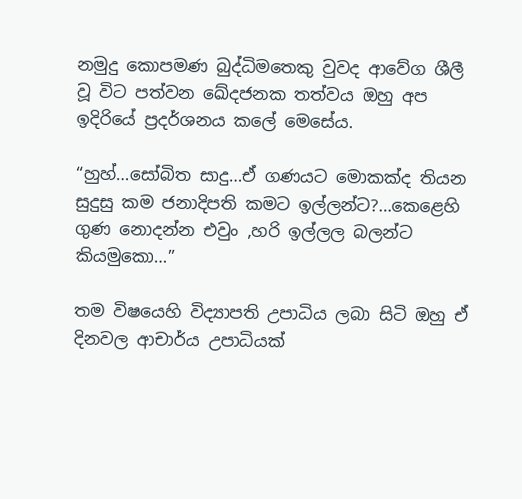නමුදු කොපමණ බුද්ධිමතෙකු වුවද ආවේග ශීලී වූ විට පත්වන ඛේදජනක තත්වය ඔහු අප ඉදිරියේ ප්‍රදර්ශනය කලේ මෙසේය.

“හුහ්…සෝබිත සාදු…ඒ ගණයට මොකක්ද තියන සුදුසු කම ජනාදිපති කමට ඉල්ලන්ට?…කෙළෙහි ගුණ නොදන්න එවුං ,හරි ඉල්ලල බලන්ට කියමුකො…”

තම විෂයෙහි විද්‍යාපති උපාධිය ලබා සිටි ඔහු ඒ දිනවල ආචාර්ය උපාධියක්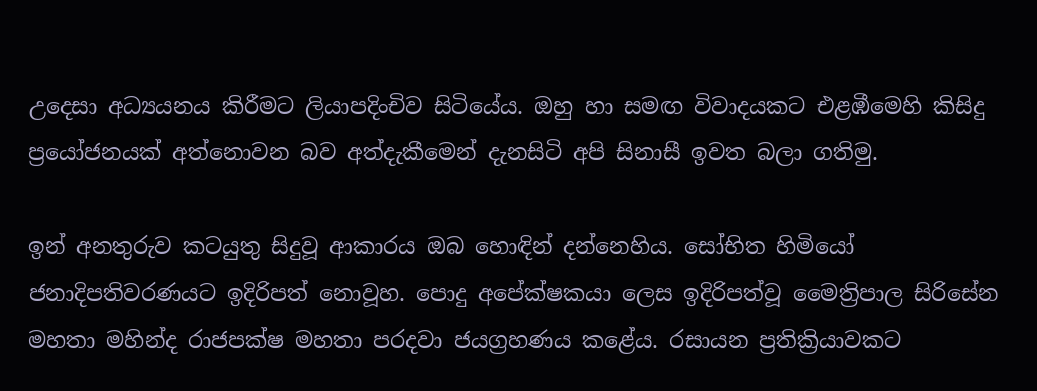උදෙසා අධ්‍යයනය කිරීමට ලියාපදිංචිව සිටියේය. ඔහු හා සමඟ විවාදයකට එළඹීමෙහි කිසිදු ප්‍රයෝජනයක් අත්නොවන බව අත්දැකීමෙන් දැනසිටි අපි සිනාසී ඉවත බලා ගතිමු.

ඉන් අනතුරුව කටයුතු සිදුවූ ආකාරය ඔබ හොඳින් දන්නෙහිය. සෝභිත හිමියෝ ජනාදිපතිවරණයට ඉදිරිපත් නොවූහ. පොදු අපේක්ෂකයා ලෙස ඉදිරිපත්වූ මෛත්‍රිපාල සිරිසේන මහතා මහින්ද රාජපක්ෂ මහතා පරදවා ජයග්‍රහණය කළේය. රසායන ප්‍රතික්‍රියාවකට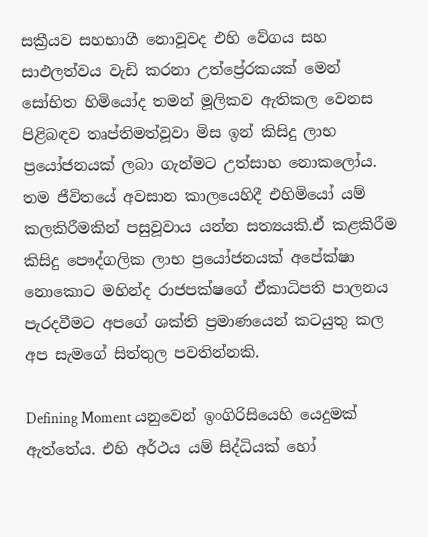සක්‍රීයව සහභාගී නොවූවද එහි වේගය සහ සාඵලත්වය වැඩි කරනා උත්ප්‍රේරකයක් මෙන් සෝභිත හිමියෝද තමන් මූලිකව ඇතිකල වෙනස පිළිබඳව තෘප්තිමත්වූවා මිස ඉන් කිසිදු ලාභ ප්‍රයෝජනයක් ලබා ගැන්මට උත්සාහ නොකලෝය. තම ජීවිතයේ අවසාන කාලයෙහිදී එහිමියෝ යම් කලකිරීමකින් පසුවූවාය යන්න සත්‍යයකි.ඒ කළකිරීම කිසිදු පෞද්ගලික ලාභ ප්‍රයෝජනයක් අපේක්ෂා නොකොට මහින්ද රාජපක්ෂගේ ඒකාධිපති පාලනය පැරදවීමට අපගේ ශක්ති ප්‍රමාණයෙන් කටයුතු කල අප සැමගේ සිත්තුල පවතින්නකි.

Defining Moment යනුවෙන් ඉංගිරිසියෙහි යෙදුමක් ඇත්තේය. එහි අර්ථය යම් සිද්ධියක් හෝ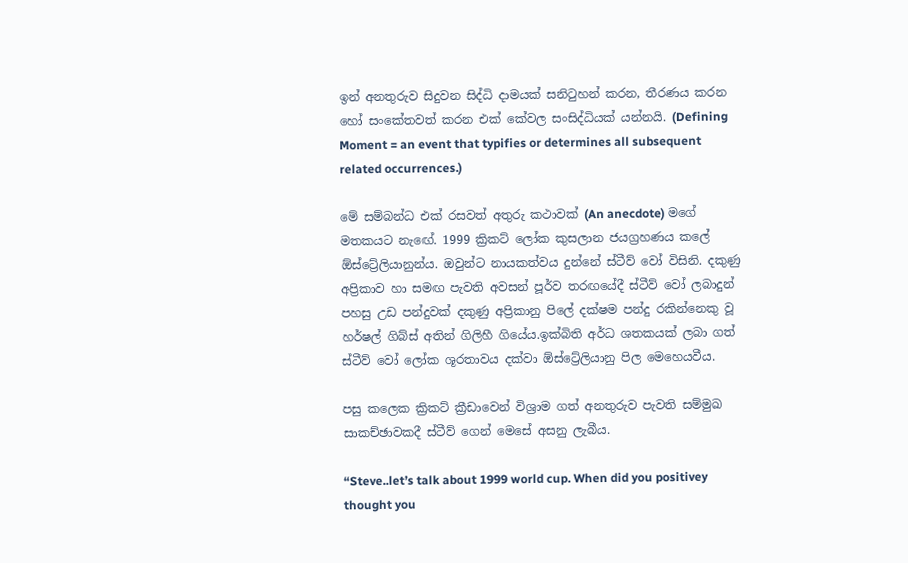ඉන් අනතුරුව සිදුවන සිද්ධි දාමයක් සනිටුහන් කරන, තීරණය කරන හෝ සංකේතවත් කරන එක් කේවල සංසිද්ධියක් යන්නයි. (Defining Moment = an event that typifies or determines all subsequent related occurrences.)

මේ සම්බන්ධ එක් රසවත් අතුරු කථාවක් (An anecdote) මගේ මතකයට නැඟේ. 1999 ක්‍රිකට් ලෝක කුසලාන ජයග්‍රහණය කලේ ඕස්ට්‍රේලියානුන්ය. ඔවුන්ට නායකත්වය දුන්නේ ස්ටීව් වෝ විසිනි. දකුණු අප්‍රිකාව හා සමඟ පැවති අවසන් පූර්ව තරඟයේදී ස්ටීව් වෝ ලබාදුන් පහසු උඩ පන්දුවක් දකුණු අප්‍රිකානු පිලේ දක්ෂම පන්දු රකින්නෙකු වූ හර්ෂල් ගිබ්ස් අතින් ගිලිහී ගියේය.ඉක්බිති අර්ධ ශතකයක් ලබා ගත් ස්ටීව් වෝ ලෝක ශූරතාවය දක්වා ඕස්ට්‍රේලියානු පිල මෙහෙයවීය.

පසු කලෙක ක්‍රිකට් ක්‍රීඩාවෙන් විශ්‍රාම ගත් අනතුරුව පැවති සම්මුඛ සාකච්ඡාවකදී ස්ටීව් ගෙන් මෙසේ අසනු ලැබීය.

“Steve..let’s talk about 1999 world cup. When did you positivey thought you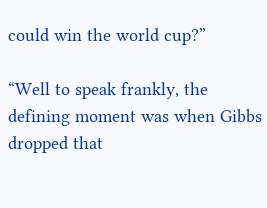could win the world cup?”

“Well to speak frankly, the defining moment was when Gibbs dropped that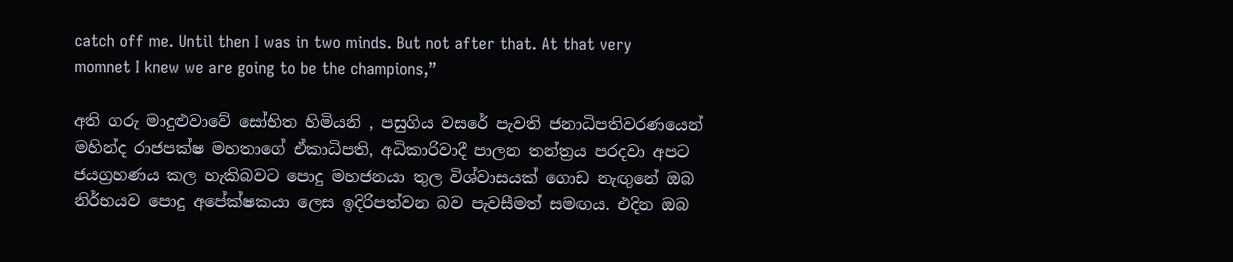catch off me. Until then I was in two minds. But not after that. At that very momnet I knew we are going to be the champions,”

අති ගරු මාදුළුවාවේ සෝභිත හිමියනි , පසුගිය වසරේ පැවති ජනාධිපතිවරණයෙන් මහින්ද රාජපක්ෂ මහතාගේ ඒකාධිපති, අධිකාරිවාදී පාලන තන්ත්‍රය පරදවා අපට ජයග්‍රහණය කල හැකිබවට පොදු මහජනයා තුල විශ්වාසයක් ගොඩ නැඟුනේ ඔබ නිර්භයව පොදු අපේක්ෂකයා ලෙස ඉදිරිපත්වන බව පැවසීමත් සමඟය. එදින ඔබ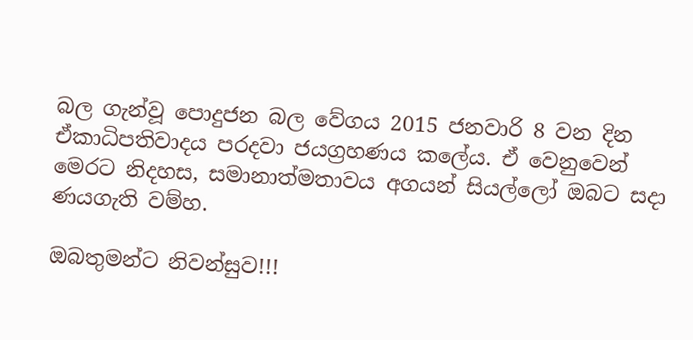බල ගැන්වූ පොදුජන බල වේගය 2015 ජනවාරි 8 වන දින ඒකාධිපතිවාදය පරදවා ජයග්‍රහණය කලේය. ඒ වෙනුවෙන් මෙරට නිදහස, සමානාත්මතාවය අගයන් සියල්ලෝ ඔබට සදා ණයගැති වම්හ.

ඔබතුමන්ට නිවන්සුව!!!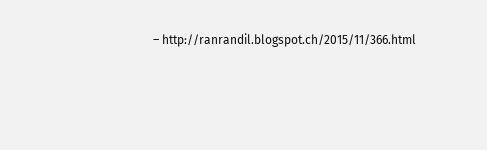– http://ranrandil.blogspot.ch/2015/11/366.html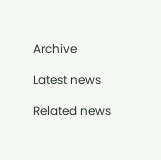Archive

Latest news

Related news